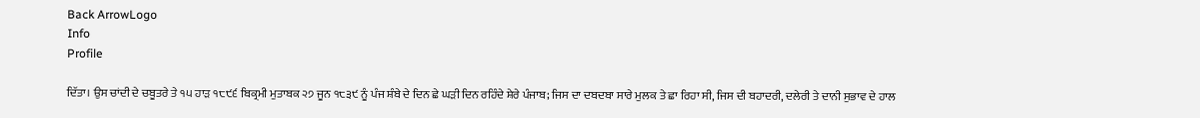Back ArrowLogo
Info
Profile

ਦਿੱਤਾ। ਉਸ ਚਾਂਦੀ ਦੇ ਚਬੂਤਰੇ ਤੇ ੧੫ ਹਾੜ ੧੮੯੬ ਬਿਕ੍ਰਮੀ ਮੁਤਾਬਕ ੨੭ ਜੂਨ ੧੮੩੯ ਨੂੰ ਪੰਜ ਸ਼ੰਬੇ ਦੇ ਦਿਨ ਛੇ ਘੜੀ ਦਿਨ ਰਹਿੰਦੇ ਸ਼ੇਰੇ ਪੰਜਾਬ; ਜਿਸ ਦਾ ਦਬਦਬਾ ਸਾਰੇ ਮੁਲਕ ਤੇ ਛਾ ਰਿਹਾ ਸੀ, ਜਿਸ ਦੀ ਬਹਾਦਰੀ, ਦਲੇਰੀ ਤੇ ਦਾਨੀ ਸੁਭਾਵ ਦੇ ਹਾਲ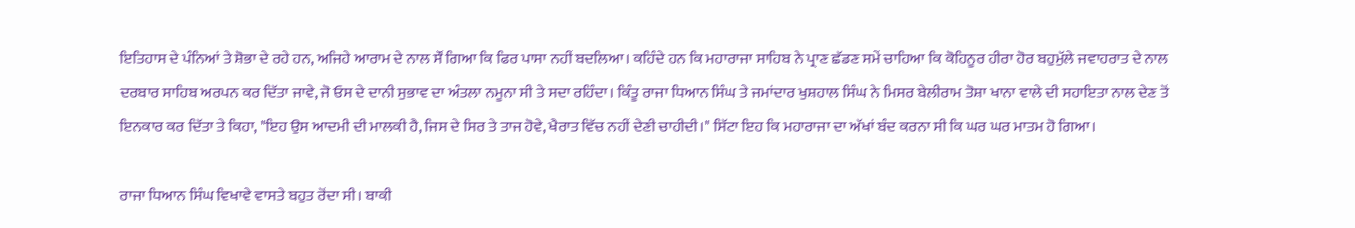ਇਤਿਹਾਸ ਦੇ ਪੰਨਿਆਂ ਤੇ ਸ਼ੋਭਾ ਦੇ ਰਹੇ ਹਨ, ਅਜਿਹੇ ਆਰਾਮ ਦੇ ਨਾਲ ਸੌਂ ਗਿਆ ਕਿ ਫਿਰ ਪਾਸਾ ਨਹੀਂ ਬਦਲਿਆ। ਕਹਿੰਦੇ ਹਨ ਕਿ ਮਹਾਰਾਜਾ ਸਾਹਿਬ ਨੇ ਪ੍ਰਾਣ ਛੱਡਣ ਸਮੇਂ ਚਾਹਿਆ ਕਿ ਕੋਹਿਨੂਰ ਹੀਰਾ ਹੋਰ ਬਹੁਮੁੱਲੇ ਜਵਾਹਰਾਤ ਦੇ ਨਾਲ ਦਰਬਾਰ ਸਾਹਿਬ ਅਰਪਨ ਕਰ ਦਿੱਤਾ ਜਾਵੇ, ਜੋ ਓਸ ਦੇ ਦਾਨੀ ਸੁਭਾਵ ਦਾ ਅੰਤਲਾ ਨਮੂਨਾ ਸੀ ਤੇ ਸਦਾ ਰਹਿੰਦਾ। ਕਿੰਤੂ ਰਾਜਾ ਧਿਆਨ ਸਿੰਘ ਤੇ ਜਮਾਂਦਾਰ ਖੁਸ਼ਹਾਲ ਸਿੰਘ ਨੇ ਮਿਸਰ ਬੇਲੀਰਾਮ ਤੋਸ਼ਾ ਖਾਨਾ ਵਾਲੇ ਦੀ ਸਹਾਇਤਾ ਨਾਲ ਦੇਣ ਤੋਂ ਇਨਕਾਰ ਕਰ ਦਿੱਤਾ ਤੇ ਕਿਹਾ, "ਇਹ ਉਸ ਆਦਮੀ ਦੀ ਮਾਲਕੀ ਹੈ, ਜਿਸ ਦੇ ਸਿਰ ਤੇ ਤਾਜ ਹੋਵੇ, ਖੈਰਾਤ ਵਿੱਚ ਨਹੀਂ ਦੇਣੀ ਚਾਹੀਦੀ।" ਸਿੱਟਾ ਇਹ ਕਿ ਮਹਾਰਾਜਾ ਦਾ ਅੱਖਾਂ ਬੰਦ ਕਰਨਾ ਸੀ ਕਿ ਘਰ ਘਰ ਮਾਤਮ ਹੋ ਗਿਆ।

ਰਾਜਾ ਧਿਆਨ ਸਿੰਘ ਵਿਖਾਵੇ ਵਾਸਤੇ ਬਹੁਤ ਰੋਂਦਾ ਸੀ। ਬਾਕੀ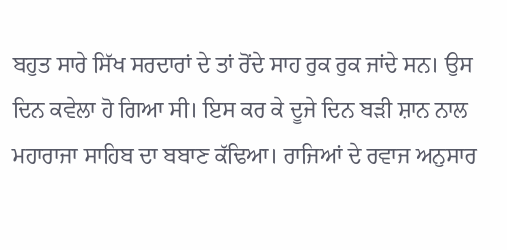ਬਹੁਤ ਸਾਰੇ ਸਿੱਖ ਸਰਦਾਰਾਂ ਦੇ ਤਾਂ ਰੋਂਦੇ ਸਾਹ ਰੁਕ ਰੁਕ ਜਾਂਦੇ ਸਨ। ਉਸ ਦਿਨ ਕਵੇਲਾ ਹੋ ਗਿਆ ਸੀ। ਇਸ ਕਰ ਕੇ ਦੂਜੇ ਦਿਨ ਬੜੀ ਸ਼ਾਨ ਨਾਲ ਮਹਾਰਾਜਾ ਸਾਹਿਬ ਦਾ ਬਬਾਣ ਕੱਢਿਆ। ਰਾਜਿਆਂ ਦੇ ਰਵਾਜ ਅਨੁਸਾਰ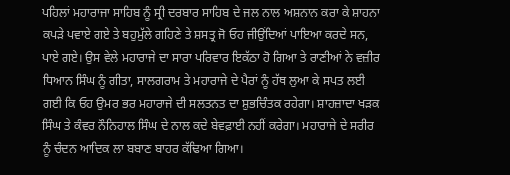ਪਹਿਲਾਂ ਮਹਾਰਾਜਾ ਸਾਹਿਬ ਨੂੰ ਸ੍ਰੀ ਦਰਬਾਰ ਸਾਹਿਬ ਦੇ ਜਲ ਨਾਲ ਅਸ਼ਨਾਨ ਕਰਾ ਕੇ ਸ਼ਾਹਨਾ ਕਪੜੇ ਪਵਾਏ ਗਏ ਤੇ ਬਹੁਮੁੱਲੇ ਗਹਿਣੇ ਤੇ ਸ਼ਸਤ੍ਰ ਜੋ ਓਹ ਜੀਉਂਦਿਆਂ ਪਾਇਆ ਕਰਦੇ ਸਨ, ਪਾਏ ਗਏ। ਉਸ ਵੇਲੇ ਮਹਾਰਾਜੇ ਦਾ ਸਾਰਾ ਪਰਿਵਾਰ ਇਕੱਠਾ ਹੋ ਗਿਆ ਤੇ ਰਾਣੀਆਂ ਨੇ ਵਜ਼ੀਰ ਧਿਆਨ ਸਿੰਘ ਨੂੰ ਗੀਤਾ, ਸਾਲਗਰਾਮ ਤੇ ਮਹਾਰਾਜੇ ਦੇ ਪੈਰਾਂ ਨੂੰ ਹੱਥ ਲੁਆ ਕੇ ਸਪਤ ਲਈ ਗਈ ਕਿ ਓਹ ਉਮਰ ਭਰ ਮਹਾਰਾਜੇ ਦੀ ਸਲਤਨਤ ਦਾ ਸ਼ੁਭਚਿੰਤਕ ਰਹੇਗਾ। ਸ਼ਾਹਜ਼ਾਦਾ ਖੜਕ ਸਿੰਘ ਤੇ ਕੰਵਰ ਨੌਨਿਹਾਲ ਸਿੰਘ ਦੇ ਨਾਲ ਕਦੇ ਬੇਵਫ਼ਾਈ ਨਹੀਂ ਕਰੇਗਾ। ਮਹਾਰਾਜੇ ਦੇ ਸਰੀਰ ਨੂੰ ਚੰਦਨ ਆਦਿਕ ਲਾ ਬਬਾਣ ਬਾਹਰ ਕੱਢਿਆ ਗਿਆ।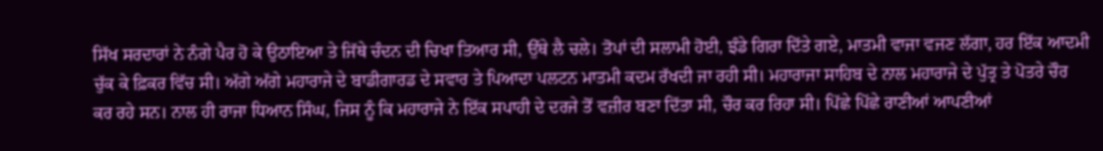ਸਿੱਖ ਸਰਦਾਰਾਂ ਨੇ ਨੰਗੇ ਪੈਰ ਹੋ ਕੇ ਉਠਾਇਆ ਤੇ ਜਿੱਥੇ ਚੰਦਨ ਦੀ ਚਿਖਾ ਤਿਆਰ ਸੀ, ਉੱਥੇ ਲੈ ਚਲੇ। ਤੋਪਾਂ ਦੀ ਸਲਾਮੀ ਹੋਈ, ਝੰਡੇ ਗਿਰਾ ਦਿੱਤੇ ਗਏ, ਮਾਤਮੀ ਵਾਜਾ ਵਜਣ ਲੱਗਾ, ਹਰ ਇੱਕ ਆਦਮੀ ਚੁੱਕ ਕੇ ਫ਼ਿਕਰ ਵਿੱਚ ਸੀ। ਅੱਗੇ ਅੱਗੇ ਮਹਾਰਾਜੇ ਦੇ ਬਾਡੀਗਾਰਡ ਦੇ ਸਵਾਰ ਤੇ ਪਿਆਦਾ ਪਲਟਨ ਮਾਤਮੀ ਕਦਮ ਰੱਖਦੀ ਜਾ ਰਹੀ ਸੀ। ਮਹਾਰਾਜਾ ਸਾਹਿਬ ਦੇ ਨਾਲ ਮਹਾਰਾਜੇ ਦੇ ਪੁੱਤ੍ਰ ਤੇ ਪੋਤਰੇ ਚੌਰ ਕਰ ਰਹੇ ਸਨ। ਨਾਲ ਹੀ ਰਾਜਾ ਧਿਆਨ ਸਿੰਘ, ਜਿਸ ਨੂੰ ਕਿ ਮਹਾਰਾਜੇ ਨੇ ਇੱਕ ਸਪਾਹੀ ਦੇ ਦਰਜੇ ਤੋਂ ਵਜ਼ੀਰ ਬਣਾ ਦਿੱਤਾ ਸੀ, ਚੌਰ ਕਰ ਰਿਹਾ ਸੀ। ਪਿੱਛੇ ਪਿੱਛੇ ਰਾਣੀਆਂ ਆਪਣੀਆਂ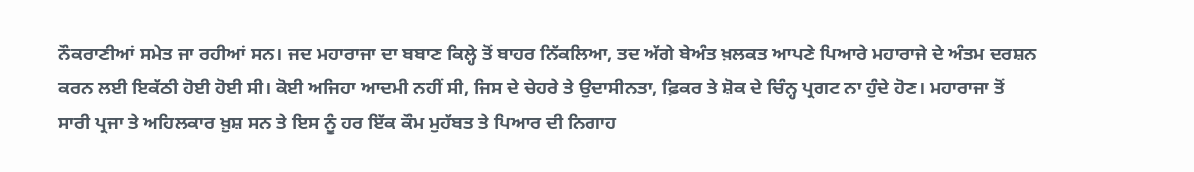ਨੌਕਰਾਣੀਆਂ ਸਮੇਤ ਜਾ ਰਹੀਆਂ ਸਨ। ਜਦ ਮਹਾਰਾਜਾ ਦਾ ਬਬਾਣ ਕਿਲ੍ਹੇ ਤੋਂ ਬਾਹਰ ਨਿੱਕਲਿਆ, ਤਦ ਅੱਗੇ ਬੇਅੰਤ ਖ਼ਲਕਤ ਆਪਣੇ ਪਿਆਰੇ ਮਹਾਰਾਜੇ ਦੇ ਅੰਤਮ ਦਰਸ਼ਨ ਕਰਨ ਲਈ ਇਕੱਠੀ ਹੋਈ ਹੋਈ ਸੀ। ਕੋਈ ਅਜਿਹਾ ਆਦਮੀ ਨਹੀਂ ਸੀ, ਜਿਸ ਦੇ ਚੇਹਰੇ ਤੇ ਉਦਾਸੀਨਤਾ, ਫ਼ਿਕਰ ਤੇ ਸ਼ੋਕ ਦੇ ਚਿੰਨ੍ਹ ਪ੍ਰਗਟ ਨਾ ਹੁੰਦੇ ਹੋਣ। ਮਹਾਰਾਜਾ ਤੋਂ ਸਾਰੀ ਪ੍ਰਜਾ ਤੇ ਅਹਿਲਕਾਰ ਖ਼ੁਸ਼ ਸਨ ਤੇ ਇਸ ਨੂੰ ਹਰ ਇੱਕ ਕੌਮ ਮੁਹੱਬਤ ਤੇ ਪਿਆਰ ਦੀ ਨਿਗਾਹ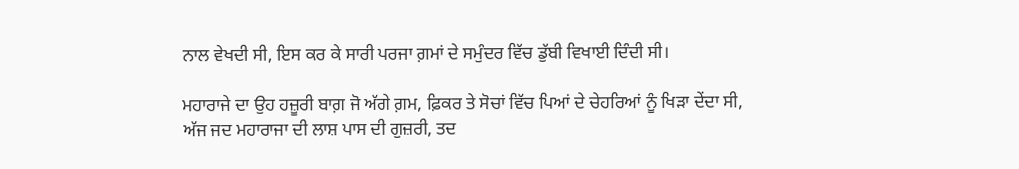ਨਾਲ ਵੇਖਦੀ ਸੀ, ਇਸ ਕਰ ਕੇ ਸਾਰੀ ਪਰਜਾ ਗ਼ਮਾਂ ਦੇ ਸਮੁੰਦਰ ਵਿੱਚ ਡੁੱਬੀ ਵਿਖਾਈ ਦਿੰਦੀ ਸੀ।

ਮਹਾਰਾਜੇ ਦਾ ਉਹ ਹਜ਼ੂਰੀ ਬਾਗ਼ ਜੋ ਅੱਗੇ ਗ਼ਮ, ਫ਼ਿਕਰ ਤੇ ਸੋਚਾਂ ਵਿੱਚ ਪਿਆਂ ਦੇ ਚੇਹਰਿਆਂ ਨੂੰ ਖਿੜਾ ਦੇਂਦਾ ਸੀ, ਅੱਜ ਜਦ ਮਹਾਰਾਜਾ ਦੀ ਲਾਸ਼ ਪਾਸ ਦੀ ਗੁਜ਼ਰੀ, ਤਦ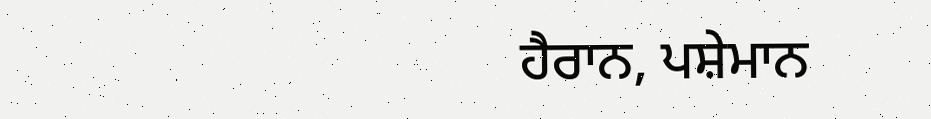ਹੈਰਾਨ, ਪਸ਼ੇਮਾਨ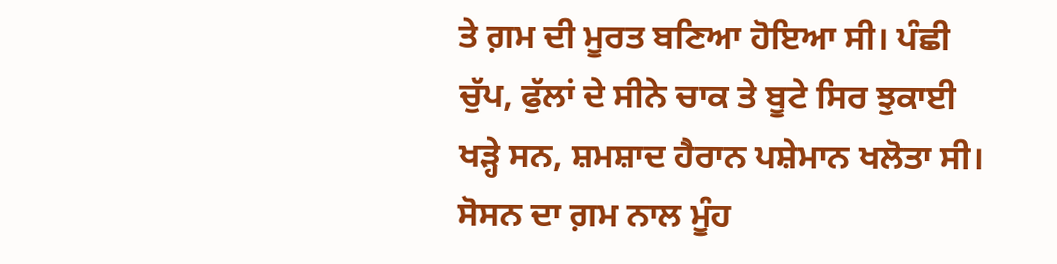ਤੇ ਗ਼ਮ ਦੀ ਮੂਰਤ ਬਣਿਆ ਹੋਇਆ ਸੀ। ਪੰਛੀ ਚੁੱਪ, ਫੁੱਲਾਂ ਦੇ ਸੀਨੇ ਚਾਕ ਤੇ ਬੂਟੇ ਸਿਰ ਝੁਕਾਈ ਖੜ੍ਹੇ ਸਨ, ਸ਼ਮਸ਼ਾਦ ਹੈਰਾਨ ਪਸ਼ੇਮਾਨ ਖਲੋਤਾ ਸੀ। ਸੋਸਨ ਦਾ ਗ਼ਮ ਨਾਲ ਮੂੰਹ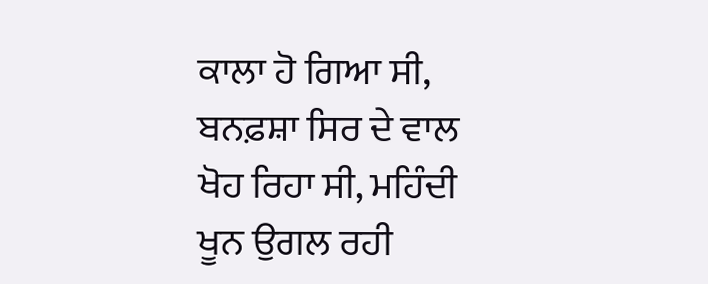ਕਾਲਾ ਹੋ ਗਿਆ ਸੀ, ਬਨਫ਼ਸ਼ਾ ਸਿਰ ਦੇ ਵਾਲ ਖੋਹ ਰਿਹਾ ਸੀ, ਮਹਿੰਦੀ ਖੂਨ ਉਗਲ ਰਹੀ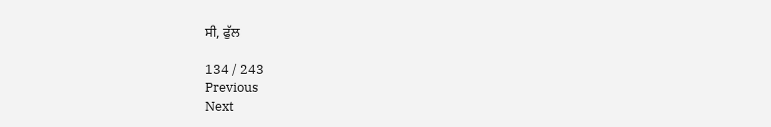ਸੀ, ਫੁੱਲ

134 / 243
Previous
Next